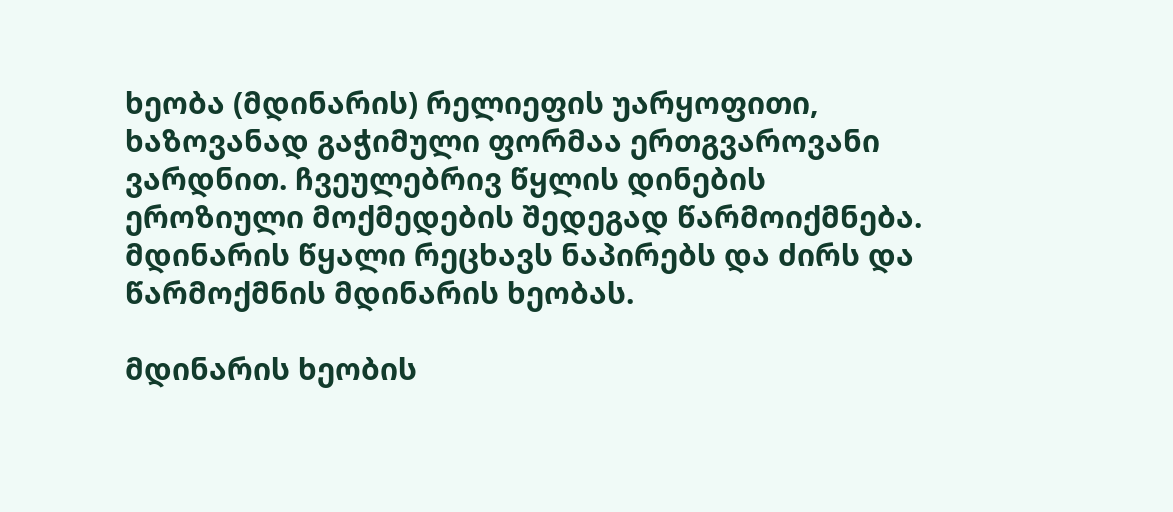ხეობა (მდინარის) რელიეფის უარყოფითი, ხაზოვანად გაჭიმული ფორმაა ერთგვაროვანი ვარდნით. ჩვეულებრივ წყლის დინების ეროზიული მოქმედების შედეგად წარმოიქმნება. მდინარის წყალი რეცხავს ნაპირებს და ძირს და წარმოქმნის მდინარის ხეობას.

მდინარის ხეობის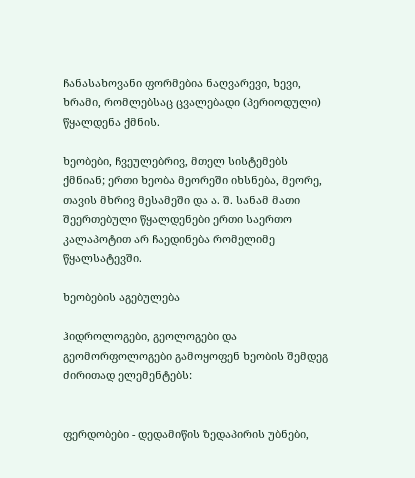ჩანასახოვანი ფორმებია ნაღვარევი, ხევი, ხრამი, რომლებსაც ცვალებადი (პერიოდული) წყალდენა ქმნის.

ხეობები, ჩვეულებრივ, მთელ სისტემებს ქმნიან; ერთი ხეობა მეორეში იხსნება, მეორე, თავის მხრივ მესამეში და ა. შ. სანამ მათი შეერთებული წყალდენები ერთი საერთო კალაპოტით არ ჩაედინება რომელიმე წყალსატევში.

ხეობების აგებულება

ჰიდროლოგები, გეოლოგები და გეომორფოლოგები გამოყოფენ ხეობის შემდეგ ძირითად ელემენტებს:


ფერდობები - დედამიწის ზედაპირის უბნები,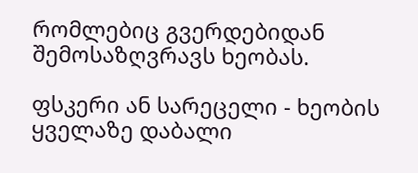რომლებიც გვერდებიდან შემოსაზღვრავს ხეობას.

ფსკერი ან სარეცელი - ხეობის ყველაზე დაბალი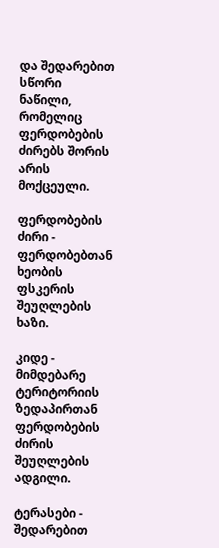და შედარებით სწორი ნაწილი, რომელიც ფერდობების ძირებს შორის არის მოქცეული.

ფერდობების ძირი - ფერდობებთან ხეობის ფსკერის შეუღლების ხაზი.

კიდე - მიმდებარე ტერიტორიის ზედაპირთან ფერდობების ძირის შეუღლების ადგილი.

ტერასები - შედარებით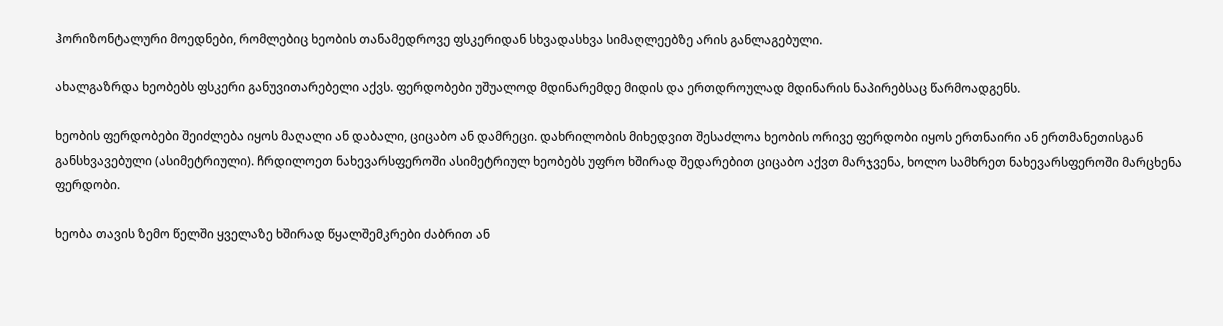ჰორიზონტალური მოედნები, რომლებიც ხეობის თანამედროვე ფსკერიდან სხვადასხვა სიმაღლეებზე არის განლაგებული.

ახალგაზრდა ხეობებს ფსკერი განუვითარებელი აქვს. ფერდობები უშუალოდ მდინარემდე მიდის და ერთდროულად მდინარის ნაპირებსაც წარმოადგენს.

ხეობის ფერდობები შეიძლება იყოს მაღალი ან დაბალი, ციცაბო ან დამრეცი. დახრილობის მიხედვით შესაძლოა ხეობის ორივე ფერდობი იყოს ერთნაირი ან ერთმანეთისგან განსხვავებული (ასიმეტრიული). ჩრდილოეთ ნახევარსფეროში ასიმეტრიულ ხეობებს უფრო ხშირად შედარებით ციცაბო აქვთ მარჯვენა, ხოლო სამხრეთ ნახევარსფეროში მარცხენა ფერდობი.

ხეობა თავის ზემო წელში ყველაზე ხშირად წყალშემკრები ძაბრით ან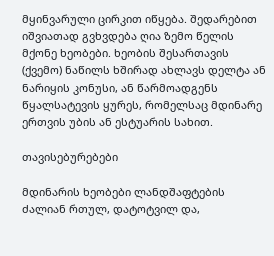მყინვარული ცირკით იწყება. შედარებით იშვიათად გვხვდება ღია ზემო წელის მქონე ხეობები. ხეობის შესართავის (ქვემო) ნაწილს ხშირად ახლავს დელტა ან ნარიყის კონუსი, ან წარმოადგენს წყალსატევის ყურეს, რომელსაც მდინარე ერთვის უბის ან ესტუარის სახით.

თავისებურებები

მდინარის ხეობები ლანდშაფტების ძალიან რთულ, დატოტვილ და,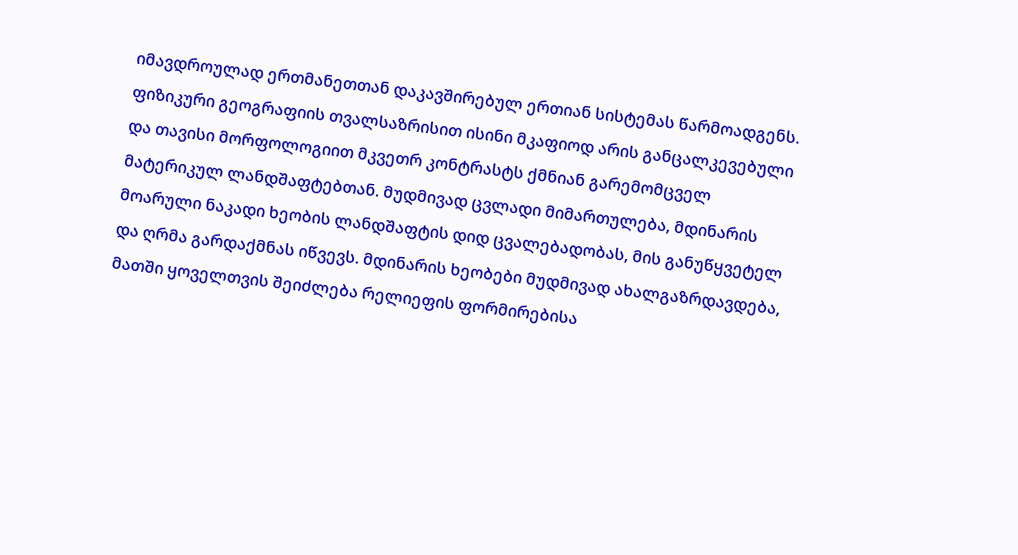იმავდროულად ერთმანეთთან დაკავშირებულ ერთიან სისტემას წარმოადგენს. ფიზიკური გეოგრაფიის თვალსაზრისით ისინი მკაფიოდ არის განცალკევებული და თავისი მორფოლოგიით მკვეთრ კონტრასტს ქმნიან გარემომცველ მატერიკულ ლანდშაფტებთან. მუდმივად ცვლადი მიმართულება, მდინარის მოარული ნაკადი ხეობის ლანდშაფტის დიდ ცვალებადობას, მის განუწყვეტელ და ღრმა გარდაქმნას იწვევს. მდინარის ხეობები მუდმივად ახალგაზრდავდება, მათში ყოველთვის შეიძლება რელიეფის ფორმირებისა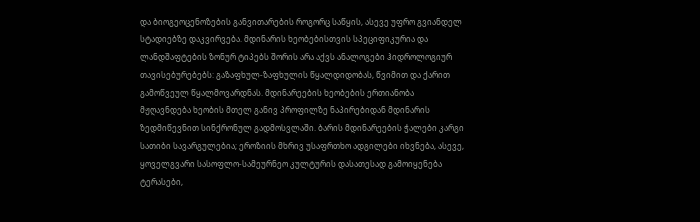და ბიოგეოცენოზების განვითარების როგორც საწყის, ასევე უფრო გვიანდელ სტადიებზე დაკვირვება. მდინარის ხეობებისთვის სპეციფიკურია და ლანდშაფტების ზონურ ტიპებს შორის არა აქვს ანალოგები ჰიდროლოგიურ თავისებურებებს: გაზაფხულ-ზაფხულის წყალდიდობას, წვიმით და ქარით გამოწვეულ წყალმოვარდნას. მდინარეების ხეობების ერთიანობა მჟღავნდება ხეობის მთელ განივ პროფილზე ნაპირებიდან მდინარის ზედმიწევნით სინქრონულ გადმოსვლაში. ბარის მდინარეების ჭალები კარგი სათიბი სავარგულებია; ეროზიის მხრივ უსაფრთხო ადგილები იხვნება, ასევე, ყოველგვარი სასოფლო-სამეურნეო კულტურის დასათესად გამოიყენება ტერასები,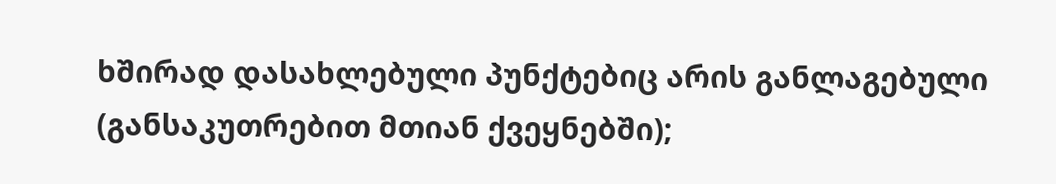ხშირად დასახლებული პუნქტებიც არის განლაგებული (განსაკუთრებით მთიან ქვეყნებში);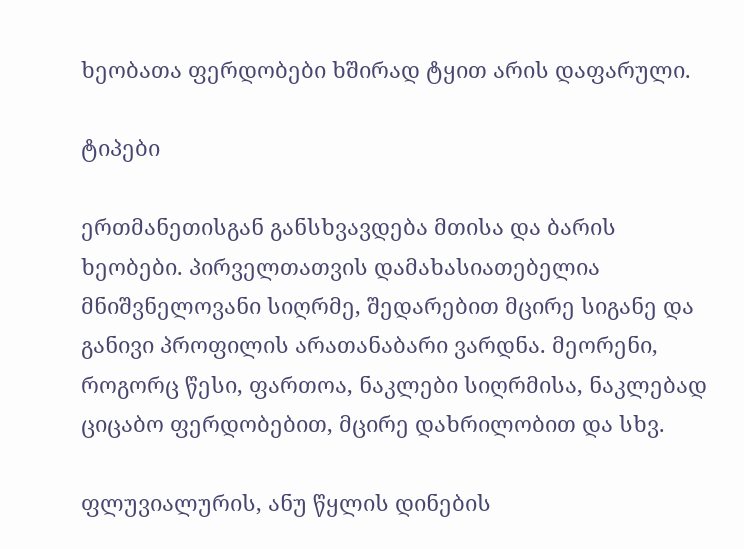ხეობათა ფერდობები ხშირად ტყით არის დაფარული.

ტიპები

ერთმანეთისგან განსხვავდება მთისა და ბარის ხეობები. პირველთათვის დამახასიათებელია მნიშვნელოვანი სიღრმე, შედარებით მცირე სიგანე და განივი პროფილის არათანაბარი ვარდნა. მეორენი, როგორც წესი, ფართოა, ნაკლები სიღრმისა, ნაკლებად ციცაბო ფერდობებით, მცირე დახრილობით და სხვ.

ფლუვიალურის, ანუ წყლის დინების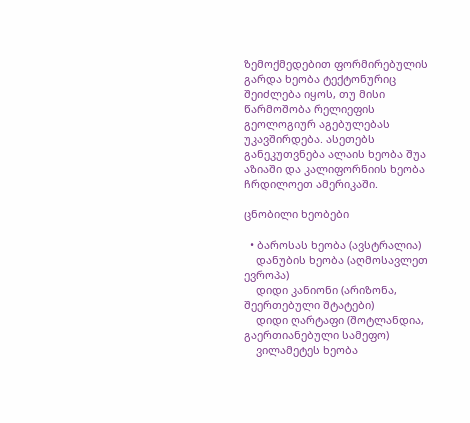ზემოქმედებით ფორმირებულის გარდა ხეობა ტექტონურიც შეიძლება იყოს, თუ მისი წარმოშობა რელიეფის გეოლოგიურ აგებულებას უკავშირდება. ასეთებს განეკუთვნება ალაის ხეობა შუა აზიაში და კალიფორნიის ხეობა ჩრდილოეთ ამერიკაში.

ცნობილი ხეობები

  • ბაროსას ხეობა (ავსტრალია)
    დანუბის ხეობა (აღმოსავლეთ ევროპა)
    დიდი კანიონი (არიზონა, შეერთებული შტატები)
    დიდი ღარტაფი (შოტლანდია, გაერთიანებული სამეფო)
    ვილამეტეს ხეობა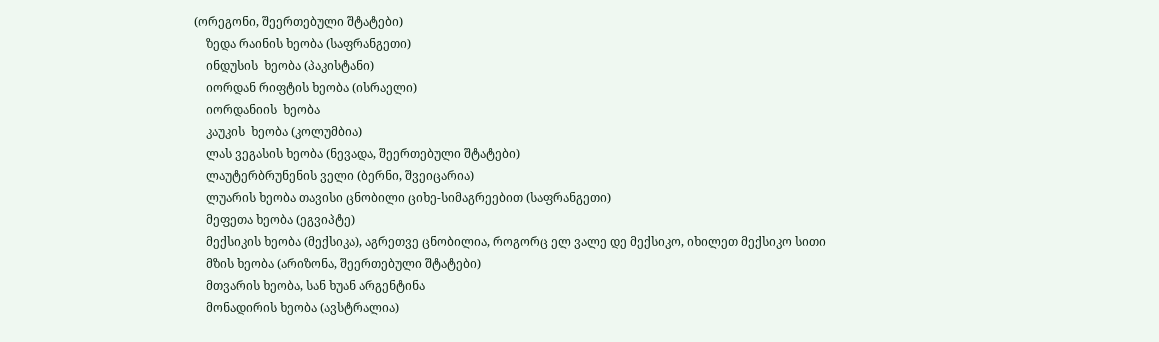(ორეგონი, შეერთებული შტატები)
    ზედა რაინის ხეობა (საფრანგეთი)
    ინდუსის  ხეობა (პაკისტანი)
    იორდან რიფტის ხეობა (ისრაელი)
    იორდანიის  ხეობა
    კაუკის  ხეობა (კოლუმბია)
    ლას ვეგასის ხეობა (ნევადა, შეერთებული შტატები)
    ლაუტერბრუნენის ველი (ბერნი, შვეიცარია)
    ლუარის ხეობა თავისი ცნობილი ციხე-სიმაგრეებით (საფრანგეთი)
    მეფეთა ხეობა (ეგვიპტე)
    მექსიკის ხეობა (მექსიკა), აგრეთვე ცნობილია, როგორც ელ ვალე დე მექსიკო, იხილეთ მექსიკო სითი
    მზის ხეობა (არიზონა, შეერთებული შტატები)
    მთვარის ხეობა, სან ხუან არგენტინა
    მონადირის ხეობა (ავსტრალია)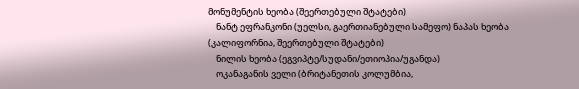მონუმენტის ხეობა (შეერთებული შტატები)
    ნანტ ეფრანკონი (უელსი, გაერთიანებული სამეფო) ნაპას ხეობა (კალიფორნია, შეერთებული შტატები)
    ნილის ხეობა (ეგვიპტე/სუდანი/ეთიოპია/უგანდა)
    ოკანაგანის ველი (ბრიტანეთის კოლუმბია,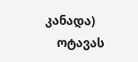კანადა)
    ოტავას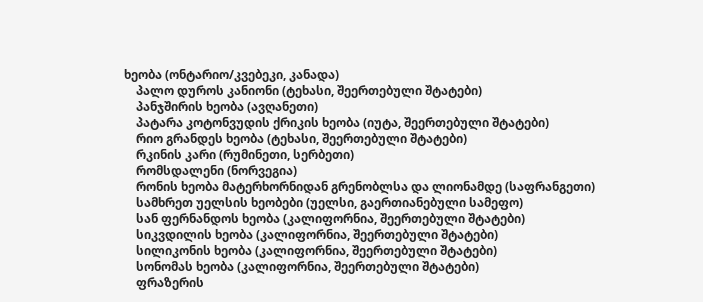ხეობა (ონტარიო/კვებეკი, კანადა)
    პალო დუროს კანიონი (ტეხასი, შეერთებული შტატები)
    პანჯშირის ხეობა (ავღანეთი)
    პატარა კოტონვუდის ქრიკის ხეობა (იუტა, შეერთებული შტატები)
    რიო გრანდეს ხეობა (ტეხასი, შეერთებული შტატები)
    რკინის კარი (რუმინეთი, სერბეთი)
    რომსდალენი (ნორვეგია)
    რონის ხეობა მატერხორნიდან გრენობლსა და ლიონამდე (საფრანგეთი)
    სამხრეთ უელსის ხეობები (უელსი, გაერთიანებული სამეფო)
    სან ფერნანდოს ხეობა (კალიფორნია, შეერთებული შტატები)
    სიკვდილის ხეობა (კალიფორნია, შეერთებული შტატები)
    სილიკონის ხეობა (კალიფორნია, შეერთებული შტატები)
    სონომას ხეობა (კალიფორნია, შეერთებული შტატები)
    ფრაზერის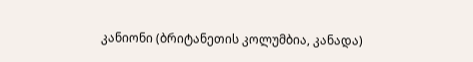კანიონი (ბრიტანეთის კოლუმბია, კანადა)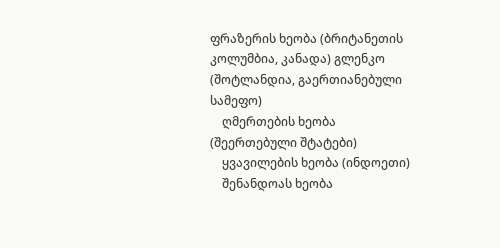ფრაზერის ხეობა (ბრიტანეთის კოლუმბია, კანადა) გლენკო (შოტლანდია, გაერთიანებული სამეფო)
    ღმერთების ხეობა (შეერთებული შტატები)
    ყვავილების ხეობა (ინდოეთი)
    შენანდოას ხეობა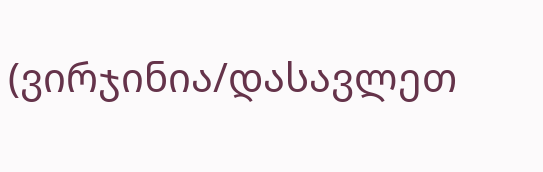(ვირჯინია/დასავლეთ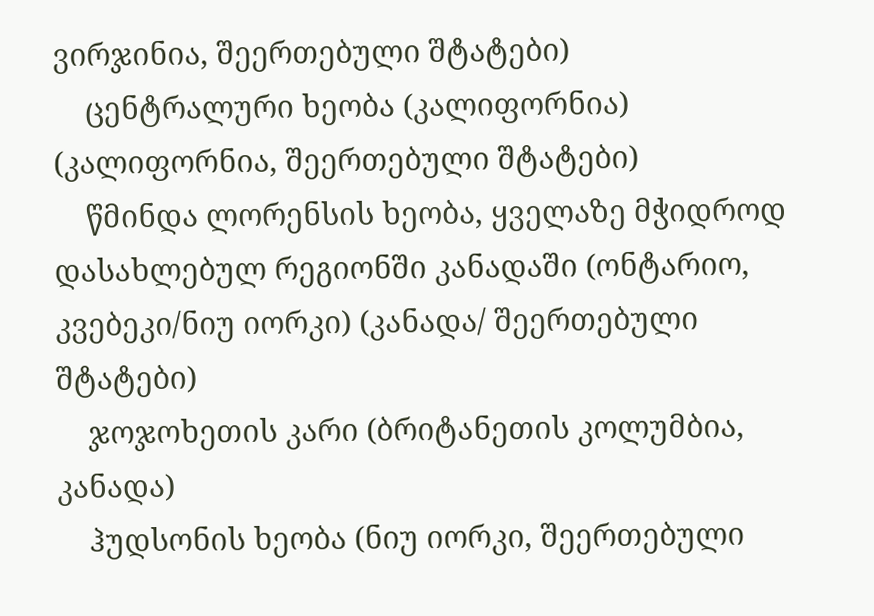ვირჯინია, შეერთებული შტატები)
    ცენტრალური ხეობა (კალიფორნია) (კალიფორნია, შეერთებული შტატები)
    წმინდა ლორენსის ხეობა, ყველაზე მჭიდროდ დასახლებულ რეგიონში კანადაში (ონტარიო, კვებეკი/ნიუ იორკი) (კანადა/ შეერთებული შტატები)
    ჯოჯოხეთის კარი (ბრიტანეთის კოლუმბია, კანადა)
    ჰუდსონის ხეობა (ნიუ იორკი, შეერთებული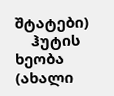შტატები)
    ჰუტის ხეობა (ახალი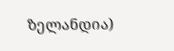ზელანდია)